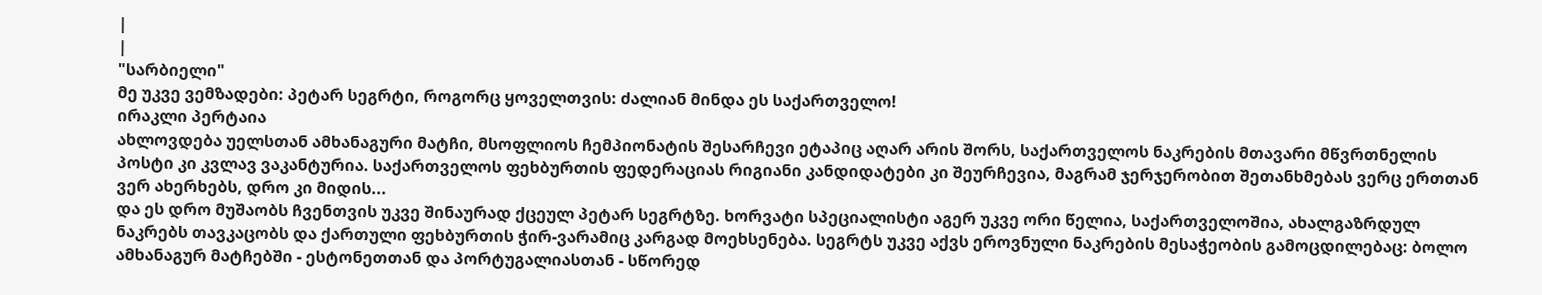|
|
"სარბიელი"
მე უკვე ვემზადები: პეტარ სეგრტი, როგორც ყოველთვის: ძალიან მინდა ეს საქართველო!
ირაკლი პერტაია
ახლოვდება უელსთან ამხანაგური მატჩი, მსოფლიოს ჩემპიონატის შესარჩევი ეტაპიც აღარ არის შორს, საქართველოს ნაკრების მთავარი მწვრთნელის პოსტი კი კვლავ ვაკანტურია. საქართველოს ფეხბურთის ფედერაციას რიგიანი კანდიდატები კი შეურჩევია, მაგრამ ჯერჯერობით შეთანხმებას ვერც ერთთან ვერ ახერხებს, დრო კი მიდის...
და ეს დრო მუშაობს ჩვენთვის უკვე შინაურად ქცეულ პეტარ სეგრტზე. ხორვატი სპეციალისტი აგერ უკვე ორი წელია, საქართველოშია, ახალგაზრდულ ნაკრებს თავკაცობს და ქართული ფეხბურთის ჭირ-ვარამიც კარგად მოეხსენება. სეგრტს უკვე აქვს ეროვნული ნაკრების მესაჭეობის გამოცდილებაც: ბოლო ამხანაგურ მატჩებში - ესტონეთთან და პორტუგალიასთან - სწორედ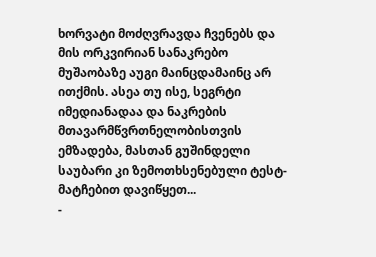ხორვატი მოძღვრავდა ჩვენებს და მის ორკვირიან სანაკრებო მუშაობაზე აუგი მაინცდამაინც არ ითქმის. ასეა თუ ისე, სეგრტი იმედიანადაა და ნაკრების მთავარმწვრთნელობისთვის ემზადება, მასთან გუშინდელი საუბარი კი ზემოთხსენებული ტესტ-მატჩებით დავიწყეთ...
-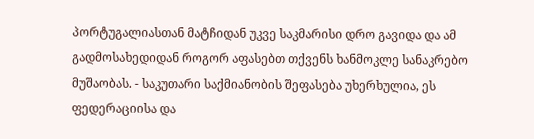პორტუგალიასთან მატჩიდან უკვე საკმარისი დრო გავიდა და ამ გადმოსახედიდან როგორ აფასებთ თქვენს ხანმოკლე სანაკრებო მუშაობას. - საკუთარი საქმიანობის შეფასება უხერხულია, ეს ფედერაციისა და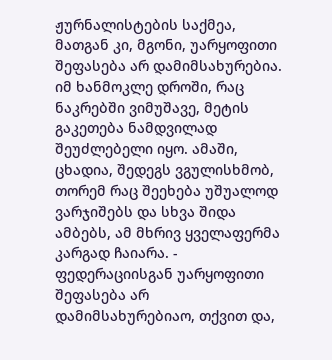ჟურნალისტების საქმეა, მათგან კი, მგონი, უარყოფითი შეფასება არ დამიმსახურებია. იმ ხანმოკლე დროში, რაც ნაკრებში ვიმუშავე, მეტის გაკეთება ნამდვილად შეუძლებელი იყო. ამაში, ცხადია, შედეგს ვგულისხმობ, თორემ რაც შეეხება უშუალოდ ვარჯიშებს და სხვა შიდა ამბებს, ამ მხრივ ყველაფერმა კარგად ჩაიარა. - ფედერაციისგან უარყოფითი შეფასება არ დამიმსახურებიაო, თქვით და,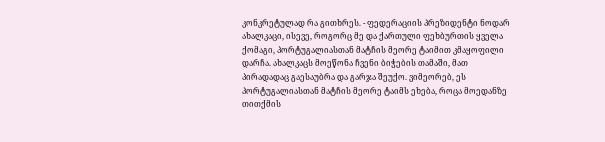კონკრეტულად რა გითხრეს. - ფედერაციის პრეზიდენტი ნოდარ ახალკაცი, ისევე, როგორც მე და ქართული ფეხბურთის ყველა ქომაგი, პორტუგალიასთან მატჩის მეორე ტაიმით კმაყოფილი დარჩა. ახალკაცს მოეწონა ჩვენი ბიჭების თამაში, მათ პირადადაც გაესაუბრა და გარჯა შეუქო. ვიმეორებ, ეს პორტუგალიასთან მატჩის მეორე ტაიმს ეხება, როცა მოედანზე თითქმის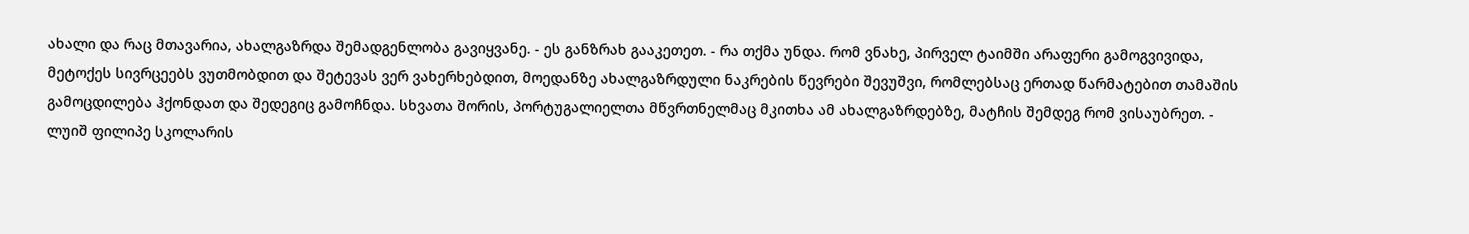ახალი და რაც მთავარია, ახალგაზრდა შემადგენლობა გავიყვანე. - ეს განზრახ გააკეთეთ. - რა თქმა უნდა. რომ ვნახე, პირველ ტაიმში არაფერი გამოგვივიდა, მეტოქეს სივრცეებს ვუთმობდით და შეტევას ვერ ვახერხებდით, მოედანზე ახალგაზრდული ნაკრების წევრები შევუშვი, რომლებსაც ერთად წარმატებით თამაშის გამოცდილება ჰქონდათ და შედეგიც გამოჩნდა. სხვათა შორის, პორტუგალიელთა მწვრთნელმაც მკითხა ამ ახალგაზრდებზე, მატჩის შემდეგ რომ ვისაუბრეთ. - ლუიშ ფილიპე სკოლარის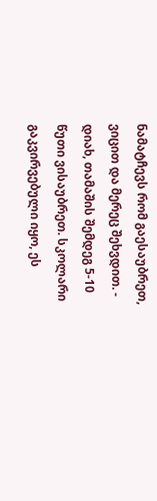ნამატჩევს რომ გაესაუბრეთ, ვიცით და მერეც შეხვდით. - დიახ, თამაშის შემდეგ 5-10 წუთი ვისაუბრეთ. სკოლარი გაკვირვებული იყო, ეს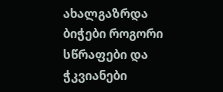ახალგაზრდა ბიჭები როგორი სწრაფები და ჭკვიანები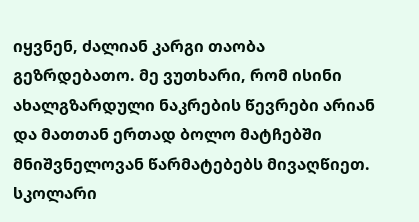იყვნენ, ძალიან კარგი თაობა გეზრდებათო. მე ვუთხარი, რომ ისინი ახალგზარდული ნაკრების წევრები არიან და მათთან ერთად ბოლო მატჩებში მნიშვნელოვან წარმატებებს მივაღწიეთ. სკოლარი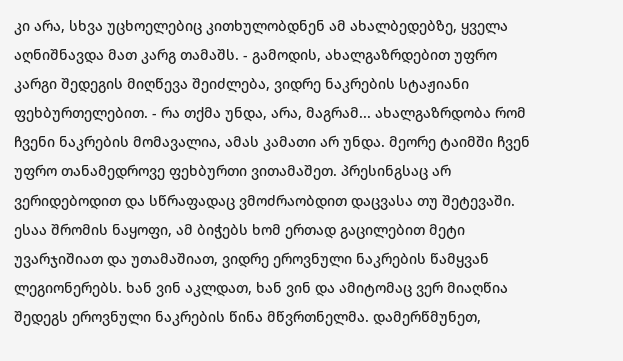კი არა, სხვა უცხოელებიც კითხულობდნენ ამ ახალბედებზე, ყველა აღნიშნავდა მათ კარგ თამაშს. - გამოდის, ახალგაზრდებით უფრო კარგი შედეგის მიღწევა შეიძლება, ვიდრე ნაკრების სტაჟიანი ფეხბურთელებით. - რა თქმა უნდა, არა, მაგრამ... ახალგაზრდობა რომ ჩვენი ნაკრების მომავალია, ამას კამათი არ უნდა. მეორე ტაიმში ჩვენ უფრო თანამედროვე ფეხბურთი ვითამაშეთ. პრესინგსაც არ ვერიდებოდით და სწრაფადაც ვმოძრაობდით დაცვასა თუ შეტევაში. ესაა შრომის ნაყოფი, ამ ბიჭებს ხომ ერთად გაცილებით მეტი უვარჯიშიათ და უთამაშიათ, ვიდრე ეროვნული ნაკრების წამყვან ლეგიონერებს. ხან ვინ აკლდათ, ხან ვინ და ამიტომაც ვერ მიაღწია შედეგს ეროვნული ნაკრების წინა მწვრთნელმა. დამერწმუნეთ,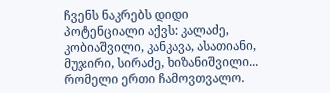ჩვენს ნაკრებს დიდი პოტენციალი აქვს: კალაძე, კობიაშვილი, კანკავა, ასათიანი, მუჯირი, სირაძე, ხიზანიშვილი... რომელი ერთი ჩამოვთვალო.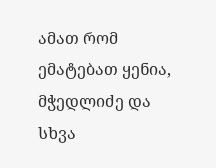ამათ რომ ემატებათ ყენია, მჭედლიძე და სხვა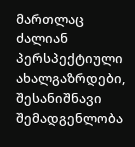მართლაც ძალიან პერსპექტიული ახალგაზრდები, შესანიშნავი შემადგენლობა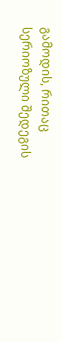გამოდის, რითაც სერიოზული შედეგის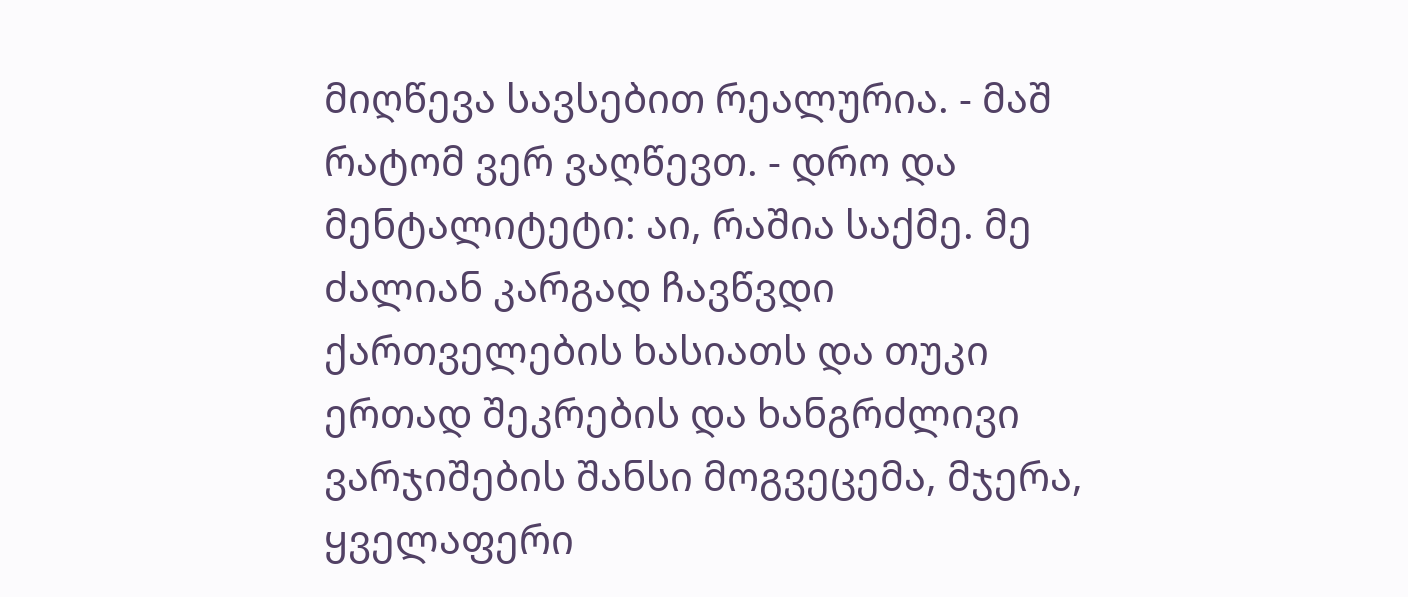მიღწევა სავსებით რეალურია. - მაშ რატომ ვერ ვაღწევთ. - დრო და მენტალიტეტი: აი, რაშია საქმე. მე ძალიან კარგად ჩავწვდი ქართველების ხასიათს და თუკი ერთად შეკრების და ხანგრძლივი ვარჯიშების შანსი მოგვეცემა, მჯერა, ყველაფერი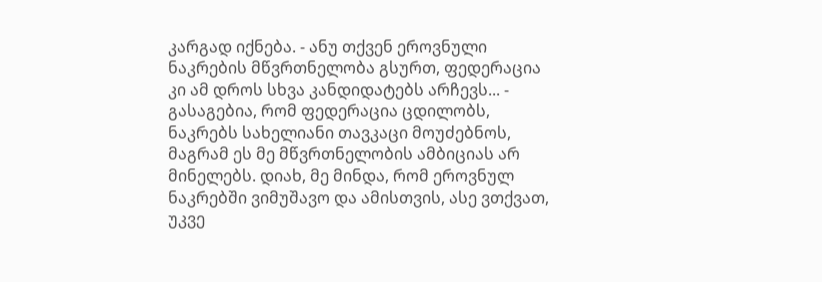კარგად იქნება. - ანუ თქვენ ეროვნული ნაკრების მწვრთნელობა გსურთ, ფედერაცია კი ამ დროს სხვა კანდიდატებს არჩევს... - გასაგებია, რომ ფედერაცია ცდილობს, ნაკრებს სახელიანი თავკაცი მოუძებნოს, მაგრამ ეს მე მწვრთნელობის ამბიციას არ მინელებს. დიახ, მე მინდა, რომ ეროვნულ ნაკრებში ვიმუშავო და ამისთვის, ასე ვთქვათ, უკვე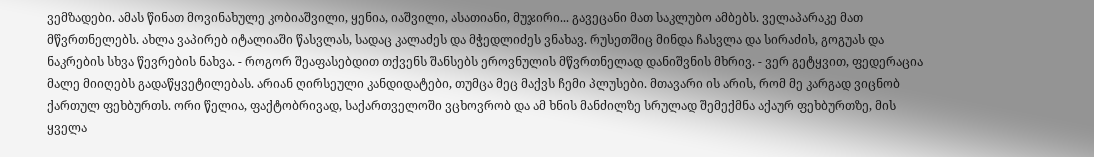ვემზადები. ამას წინათ მოვინახულე კობიაშვილი, ყენია, იაშვილი, ასათიანი, მუჯირი... გავეცანი მათ საკლუბო ამბებს. ველაპარაკე მათ მწვრთნელებს. ახლა ვაპირებ იტალიაში წასვლას, სადაც კალაძეს და მჭედლიძეს ვნახავ. რუსეთშიც მინდა ჩასვლა და სირაძის, გოგუას და ნაკრების სხვა წევრების ნახვა. - როგორ შეაფასებდით თქვენს შანსებს ეროვნულის მწვრთნელად დანიშვნის მხრივ. - ვერ გეტყვით, ფედერაცია მალე მიიღებს გადაწყვეტილებას. არიან ღირსეული კანდიდატები, თუმცა მეც მაქვს ჩემი პლუსები. მთავარი ის არის, რომ მე კარგად ვიცნობ ქართულ ფეხბურთს. ორი წელია, ფაქტობრივად, საქართველოში ვცხოვრობ და ამ ხნის მანძილზე სრულად შემექმნა აქაურ ფეხბურთზე, მის ყველა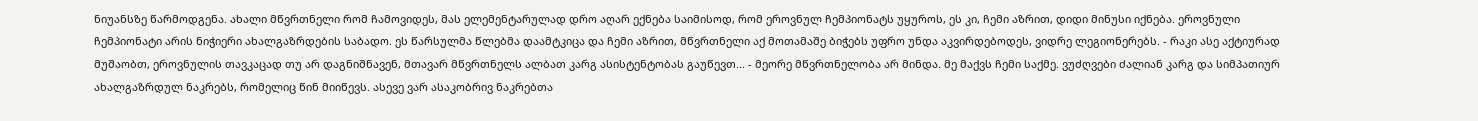ნიუანსზე წარმოდგენა. ახალი მწვრთნელი რომ ჩამოვიდეს, მას ელემენტარულად დრო აღარ ექნება საიმისოდ, რომ ეროვნულ ჩემპიონატს უყუროს, ეს კი, ჩემი აზრით, დიდი მინუსი იქნება. ეროვნული ჩემპიონატი არის ნიჭიერი ახალგაზრდების საბადო. ეს წარსულმა წლებმა დაამტკიცა და ჩემი აზრით, მწვრთნელი აქ მოთამაშე ბიჭებს უფრო უნდა აკვირდებოდეს, ვიდრე ლეგიონერებს. - რაკი ასე აქტიურად მუშაობთ, ეროვნულის თავკაცად თუ არ დაგნიშნავენ, მთავარ მწვრთნელს ალბათ კარგ ასისტენტობას გაუწევთ... - მეორე მწვრთნელობა არ მინდა. მე მაქვს ჩემი საქმე. ვუძღვები ძალიან კარგ და სიმპათიურ ახალგაზრდულ ნაკრებს, რომელიც წინ მიიწევს. ასევე ვარ ასაკობრივ ნაკრებთა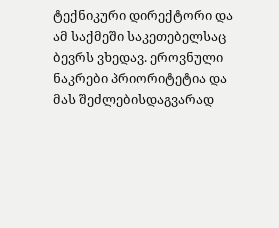ტექნიკური დირექტორი და ამ საქმეში საკეთებელსაც ბევრს ვხედავ. ეროვნული ნაკრები პრიორიტეტია და მას შეძლებისდაგვარად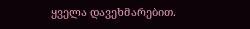ყველა დავეხმარებით.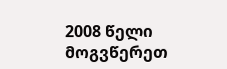2008 წელი მოგვწერეთ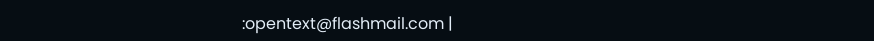:opentext@flashmail.com |